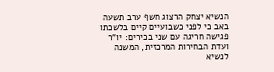הנשיא יצחק הרצוג חשף ערב תשעה באב כי לפני כשבועיים קיים בלשכתו פגישה חריגה עם שני בכירים: יו"ר ועדת הבחירות המרכזית, המשנה לנשיא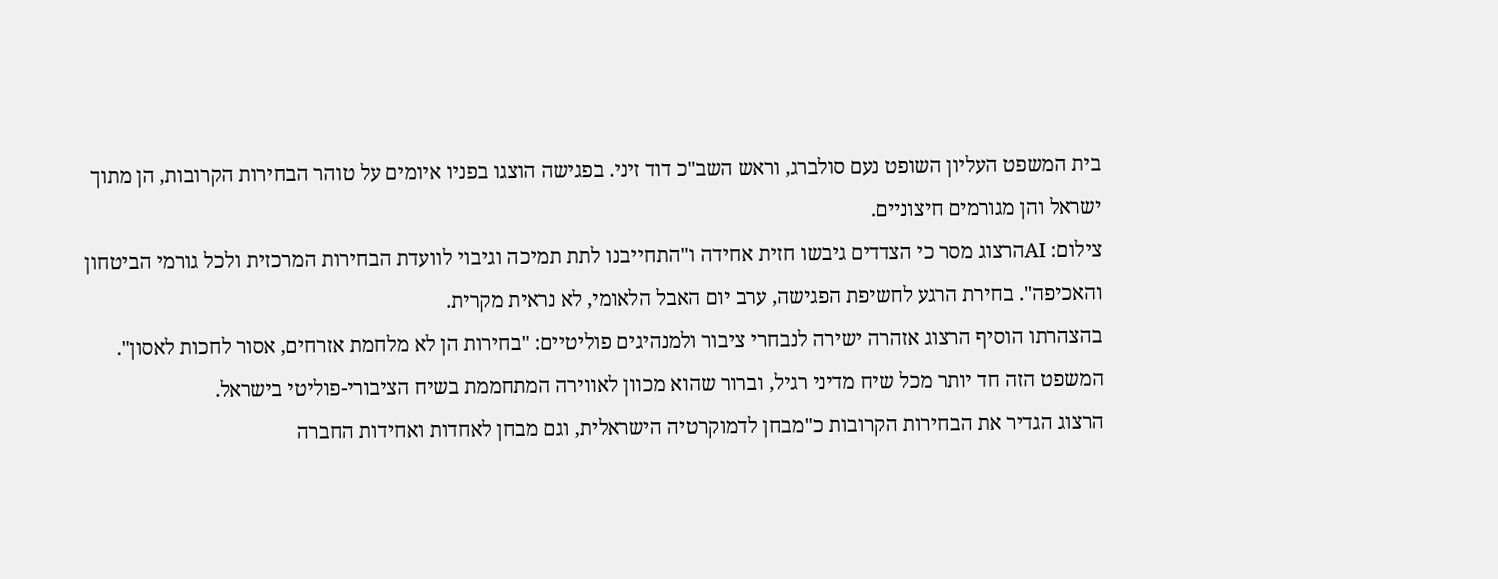בית המשפט העליון השופט נעם סולברג, וראש השב"כ דוד זיני. בפגישה הוצגו בפניו איומים על טוהר הבחירות הקרובות, הן מתוך ישראל והן מגורמים חיצוניים.
צילום: AIהרצוג מסר כי הצדדים גיבשו חזית אחידה ו"התחייבנו לתת תמיכה וגיבוי לוועדת הבחירות המרכזית ולכל גורמי הביטחון והאכיפה". בחירת הרגע לחשיפת הפגישה, ערב יום האבל הלאומי, לא נראית מקרית.
בהצהרתו הוסיף הרצוג אזהרה ישירה לנבחרי ציבור ולמנהיגים פוליטיים: "בחירות הן לא מלחמת אזרחים, אסור לחכות לאסון". המשפט הזה חד יותר מכל שיח מדיני רגיל, וברור שהוא מכוון לאווירה המתחממת בשיח הציבורי-פוליטי בישראל.
הרצוג הגדיר את הבחירות הקרובות כ"מבחן לדמוקרטיה הישראלית, וגם מבחן לאחדות ואחידות החברה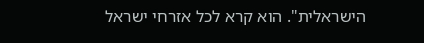הישראלית". הוא קרא לכל אזרחי ישראל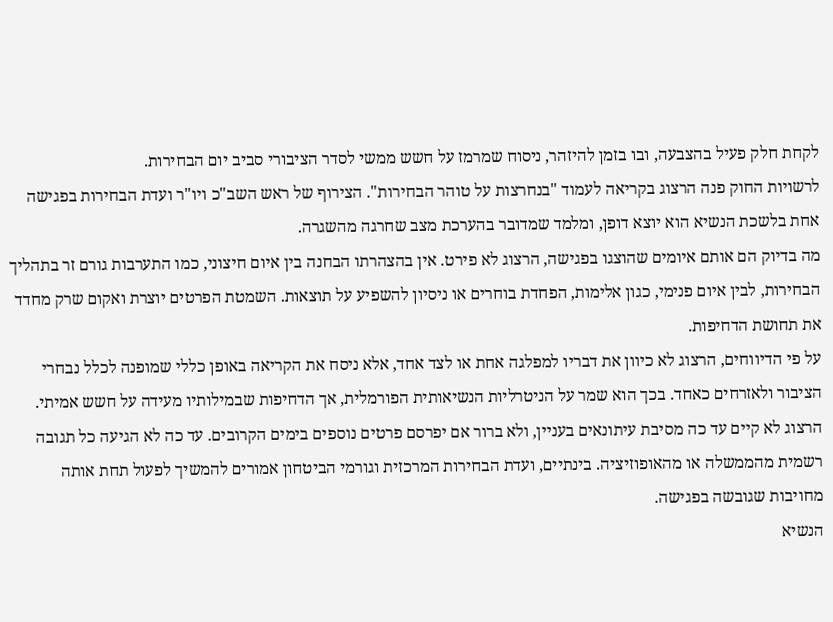לקחת חלק פעיל בהצבעה, ובו בזמן להיזהר, ניסוח שמרמז על חשש ממשי לסדר הציבורי סביב יום הבחירות.
לרשויות החוק פנה הרצוג בקריאה לעמוד "בנחרצות על טוהר הבחירות". הצירוף של ראש השב"כ ויו"ר ועדת הבחירות בפגישה אחת בלשכת הנשיא הוא יוצא דופן, ומלמד שמדובר בהערכת מצב שחרגה מהשגרה.
מה בדיוק הם אותם איומים שהוצגו בפגישה, הרצוג לא פירט. אין בהצהרתו הבחנה בין איום חיצוני, כמו התערבות גורם זר בתהליך הבחירות, לבין איום פנימי, כגון אלימות, הפחדת בוחרים או ניסיון להשפיע על תוצאות. השמטת הפרטים יוצרת ואקום שרק מחדד את תחושת הדחיפות.
על פי הדיווחים, הרצוג לא כיוון את דבריו למפלגה אחת או לצד אחד, אלא ניסח את הקריאה באופן כללי שמופנה לכלל נבחרי הציבור ולאזרחים כאחד. בכך הוא שמר על הניטרליות הנשיאותית הפורמלית, אך הדחיפות שבמילותיו מעידה על חשש אמיתי.
הרצוג לא קיים עד כה מסיבת עיתונאים בעניין, ולא ברור אם יפרסם פרטים נוספים בימים הקרובים. עד כה לא הגיעה כל תגובה רשמית מהממשלה או מהאופוזיציה. בינתיים, ועדת הבחירות המרכזית וגורמי הביטחון אמורים להמשיך לפעול תחת אותה מחויבות שגובשה בפגישה.
הנשיא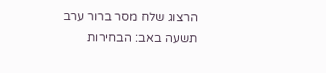הרצוג שלח מסר ברור ערב תשעה באב: הבחירות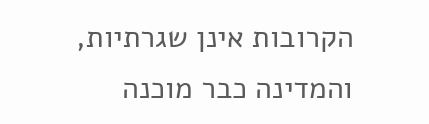הקרובות אינן שגרתיות, והמדינה כבר מוכנה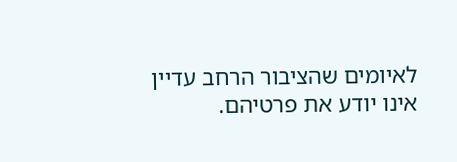לאיומים שהציבור הרחב עדיין אינו יודע את פרטיהם.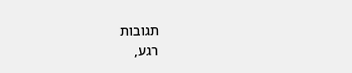תגובות
רגע,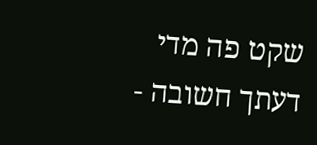שקט פה מדי
דעתך חשובה -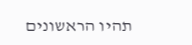תהיו הראשונים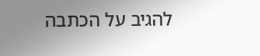להגיב על הכתבה